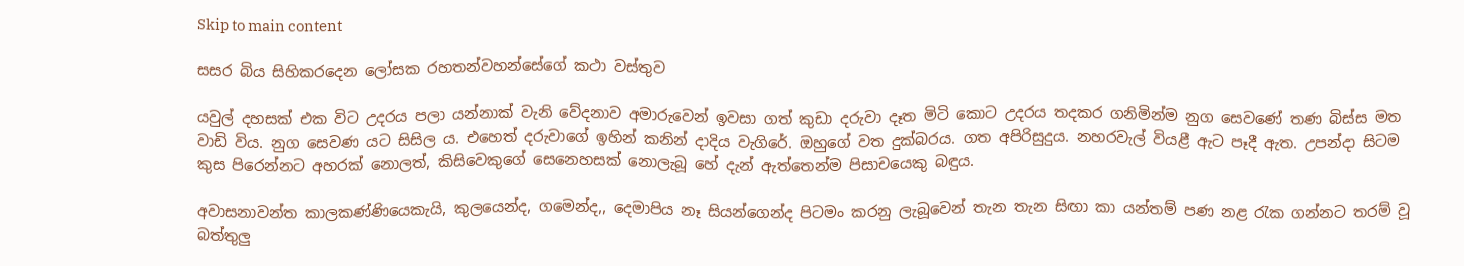Skip to main content

සසර බිය සිහිකරදෙන ලෝසක රහතන්වහන්සේගේ කථා වස්තුව

යවුල් දහසක් එක විට උදරය පලා යන්නාක් වැනි වේදනාව අමාරුවෙන් ඉවසා ගත් කුඩා දරුවා දෑත මිටි කොට උදරය තදකර ගනිමින්ම නුග සෙවණේ තණ බිස්ස මත වාඩි විය. නුග සෙවණ යට සිසිල ය. එහෙත් දරුවාගේ ඉහින් කනින් දාදිය වැගිරේ. ඔහුගේ වත දුක්බරය. ගත අපිරිසුදුය. නහරවැල් වියළී ඇට පෑදී ඇත. උපන්දා සිටම කුස පිරෙන්නට අහරක් නොලත්, කිසිවෙකුගේ සෙනෙහසක් නොලැබූ හේ දැන් ඇත්තෙන්ම පිසාචයෙකු බඳුය.

අවාසනාවන්ත කාලකණ්ණියෙකැයි, කුලයෙන්ද, ගමෙන්ද,, දෙමාපිය නෑ සියන්ගෙන්ද පිටමං කරනු ලැබූවෙන් තැන තැන සිඟා කා යන්තම් පණ නළ රැක ගන්නට තරම් වූ බත්තුලු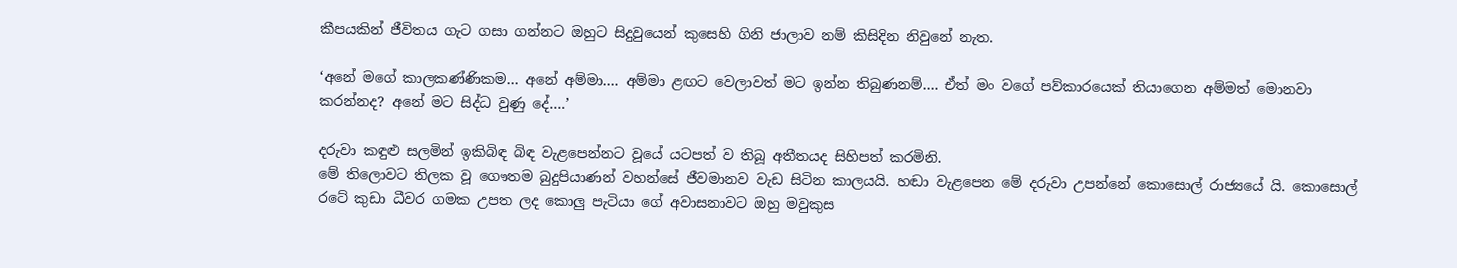කීපයකින් ජීවිතය ගැට ගසා ගන්නට ඔහුට සිදුවුයෙන් කුසෙහි ගිනි ජාලාව නම් කිසිදින නිවුනේ නැත.

‘අනේ මගේ කාලකණ්ණිකම… අනේ අම්මා…. අම්මා ළඟට වෙලාවත් මට ඉන්න තිබුණනම්…. ඒත් මං වගේ පව්කාරයෙක් තියාගෙන අම්මත් මොනවා කරන්නද? අනේ මට සිද්ධ වුණු දේ….’

දරුවා කඳුළු සලමින් ඉකිබිඳ බිඳ වැළපෙන්නට වූයේ යටපත් ව තිබූ අතීතයද සිහිපත් කරමිනි.
මේ තිලොවට තිලක වූ ගෞතම බුදුපියාණන් වහන්සේ ජීවමානව වැඩ සිටින කාලයයි. හඬා වැළපෙන මේ දරුවා උපන්නේ කොසොල් රාජ්‍යයේ යි. කොසොල් රටේ කුඩා ධීවර ගමක උපත ලද කොලු පැටියා ගේ අවාසනාවට ඔහු මවුකුස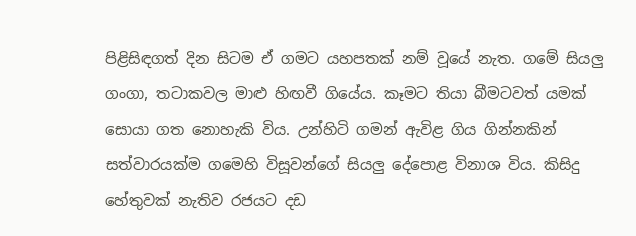පිළිසිඳගත් දින සිටම ඒ ගමට යහපතක් නම් වූයේ නැත. ගමේ සියලු ගංගා, තටාකවල මාළු හිඟවී ගියේය. කෑමට තියා බීමටවත් යමක් සොයා ගත නොහැකි විය. උන්හිටි ගමන් ඇවිළ ගිය ගින්නකින් සත්වාරයක්ම ගමෙහි විසූවන්ගේ සියලු දේපොළ විනාශ විය. කිසිදු හේතුවක් නැතිව රජයට දඩ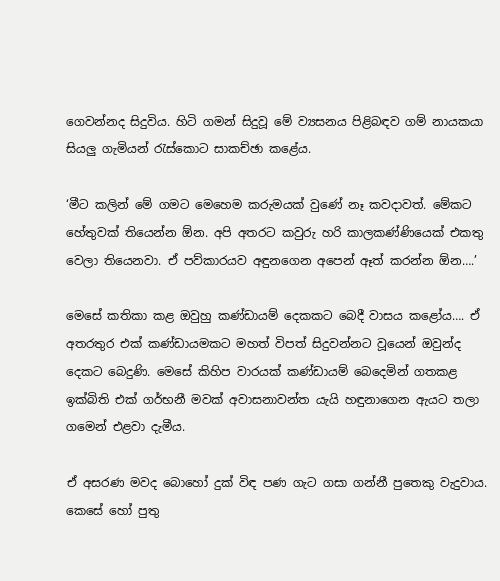ගෙවන්නද සිදුවිය. හිටි ගමන් සිදුවූ මේ ව්‍යසනය පිළිබඳව ගම් නායකයා සියලු ගැමියන් රැස්කොට සාකච්ඡා කළේය.

‘මීට කලින් මේ ගමට මෙහෙම කරුමයක් වුණේ නෑ කවදාවත්. මේකට හේතුවක් තියෙන්න ඕන. අපි අතරට කවුරු හරි කාලකණ්ණියෙක් එකතු වෙලා තියෙනවා. ඒ පව්කාරයව අඳුනගෙන අපෙන් ඈත් කරන්න ඕන….’

මෙසේ කතිකා කළ ඔවුහු කණ්ඩායම් දෙකකට බෙදී වාසය කළෝය…. ඒ අතරතුර එක් කණ්ඩායමකට මහත් විපත් සිදුවන්නට වූයෙන් ඔවුන්ද දෙකට බෙදුණි. මෙසේ කිහිප වාරයක් කණ්ඩායම් බෙදෙමින් ගතකළ ඉක්බිති එක් ගර්භනී මවක් අවාසනාවන්ත යැයි හඳුනාගෙන ඇයට තලා ගමෙන් එළවා දැමීය.

ඒ අසරණ මවද බොහෝ දුක් විඳ පණ ගැට ගසා ගන්නී පුතෙකු වැදුවාය. කෙසේ හෝ පුතු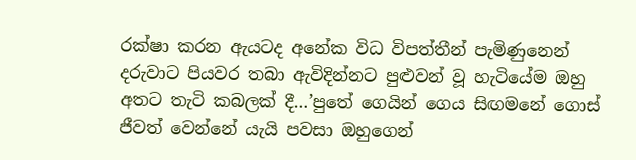රක්ෂා කරන ඇයටද අනේක විධ විපත්තීන් පැමිණුනෙන් දරුවාට පියවර තබා ඇවිදින්නට පුළුවන් වූ හැටියේම ඔහු අතට තැටි කබලක් දී…’පුතේ ගෙයින් ගෙය සිඟමනේ ගොස් ජීවත් වෙන්නේ යැයි පවසා ඔහුගෙන්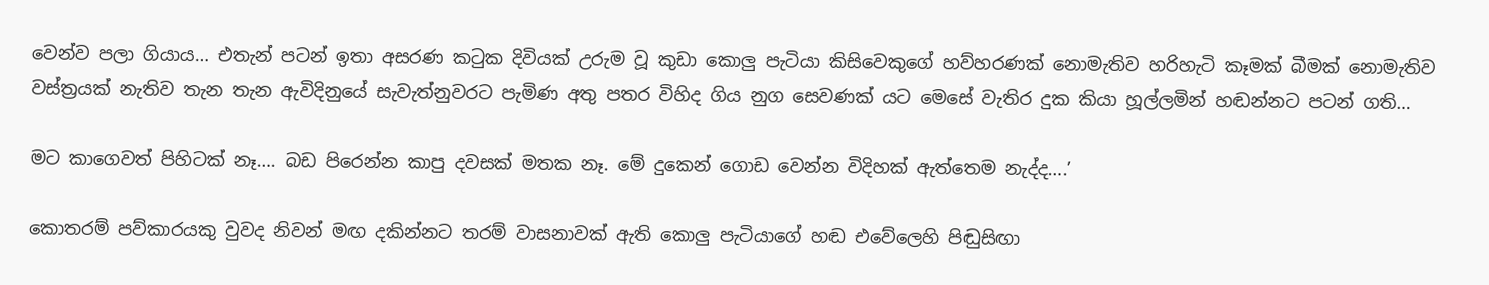වෙන්ව පලා ගියාය… එතැන් පටන් ඉතා අසරණ කටුක දිවියක් උරුම වූ කුඩා කොලු පැටියා කිසිවෙකුගේ හව්හරණක් නොමැතිව හරිහැටි කෑමක් බීමක් නොමැතිව වස්ත්‍රයක් නැතිව තැන තැන ඇවිදිනුයේ සැවැත්නුවරට පැමිණ අතු පතර විහිද ගිය නුග සෙවණක් යට මෙසේ වැතිර දුක කියා හූල්ලමින් හඬන්නට පටන් ගති…

මට කාගෙවත් පිහිටක් නෑ…. බඩ පිරෙන්න කාපු දවසක් මතක නෑ. මේ දුකෙන් ගොඩ වෙන්න විදිහක් ඇත්තෙම නැද්ද….’

කොතරම් පව්කාරයකු වුවද නිවන් මඟ දකින්නට තරම් වාසනාවක් ඇති කොලු පැටියාගේ හඬ එවේලෙහි පිඬුසිඟා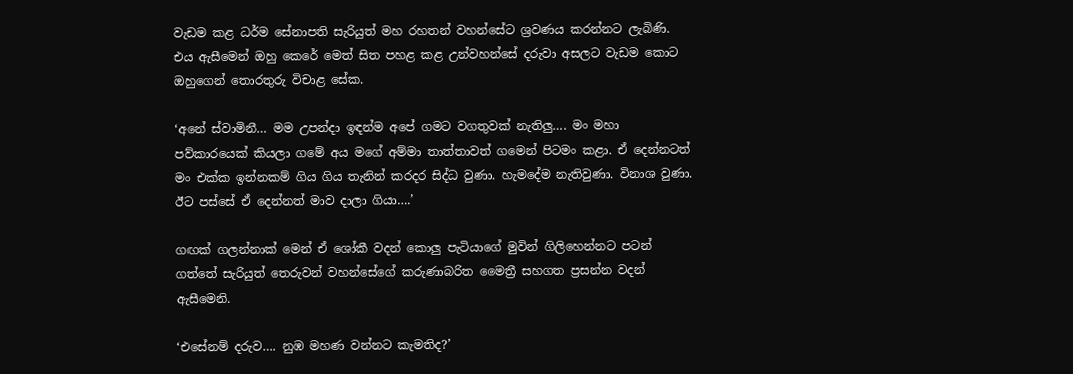වැඩම කළ ධර්ම සේනාපති සැරියුත් මහ රහතන් වහන්සේට ශ්‍රවණය කරන්නට ලැබිණි. එය ඇසීමෙන් ඔහු කෙරේ මෙත් සිත පහළ කළ උන්වහන්සේ දරුවා අසලට වැඩම කොට ඔහුගෙන් තොරතුරු විචාළ සේක.

‘අනේ ස්වාමිනී… මම උපන්දා ඉඳන්ම අපේ ගමට වගතුවක් නැතිලු…. මං මහා පව්කාරයෙක් කියලා ගමේ අය මගේ අම්මා තාත්තාවත් ගමෙන් පිටමං කළා. ඒ දෙන්නටත් මං එක්ක ඉන්නකම් ගිය ගිය තැනින් කරදර සිද්ධ වුණා. හැමදේම නැතිවුණා. විනාශ වුණා. ඊට පස්සේ ඒ දෙන්නත් මාව දාලා ගියා….’

ගඟක් ගලන්නාක් මෙන් ඒ ශෝකී වදන් කොලු පැටියාගේ මුවින් ගිලිහෙන්නට පටන් ගත්තේ සැරියුත් තෙරුවන් වහන්සේගේ කරුණාබරිත මෛත්‍රී සහගත ප්‍රසන්න වදන් ඇසීමෙනි.

‘එසේනම් දරුව…. නුඹ මහණ වන්නට කැමතිද?’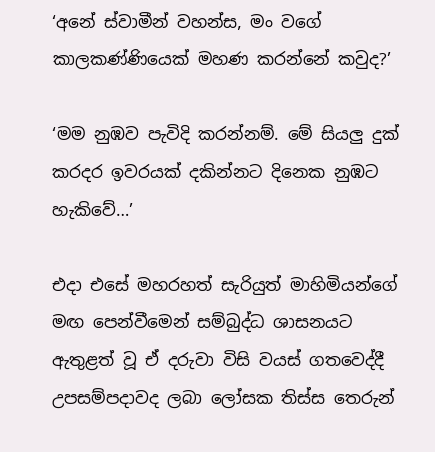‘අනේ ස්වාමීන් වහන්ස, මං වගේ කාලකණ්ණියෙක් මහණ කරන්නේ කවුද?’

‘මම නුඹව පැවිදි කරන්නම්. මේ සියලු දුක් කරදර ඉවරයක් දකින්නට දිනෙක නුඹට හැකිවේ…’

එදා එසේ මහරහත් සැරියුත් මාහිමියන්ගේ මඟ පෙන්වීමෙන් සම්බුද්ධ ශාසනයට ඇතුළත් වූ ඒ දරුවා විසි වයස් ගතවෙද්දී උපසම්පදාවද ලබා ලෝසක තිස්ස තෙරුන්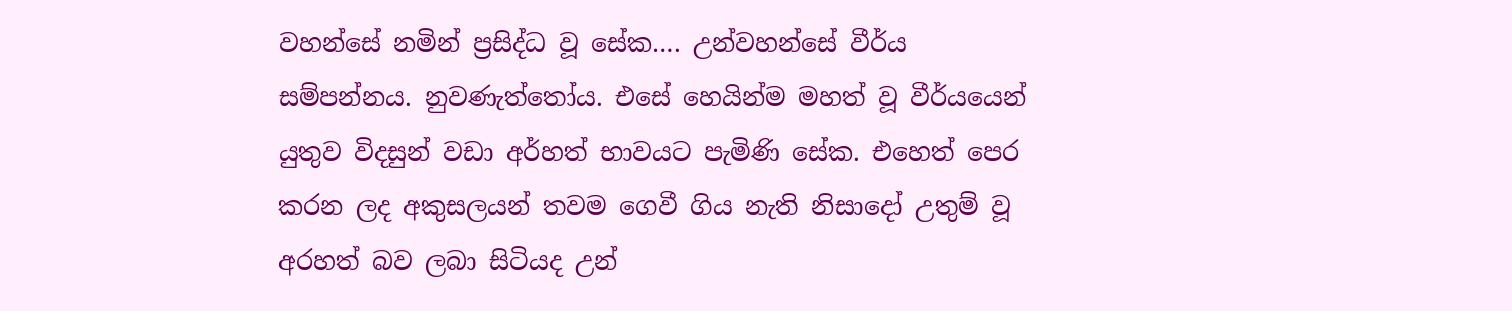වහන්සේ නමින් ප්‍රසිද්ධ වූ සේක…. උන්වහන්සේ වීර්ය සම්පන්නය. නුවණැත්තෝය. එසේ හෙයින්ම මහත් වූ වීර්යයෙන් යුතුව විදසුන් වඩා අර්හත් භාවයට පැමිණි සේක. එහෙත් පෙර කරන ලද අකුසලයන් තවම ගෙවී ගිය නැති නිසාදෝ උතුම් වූ අරහත් බව ලබා සිටියද උන්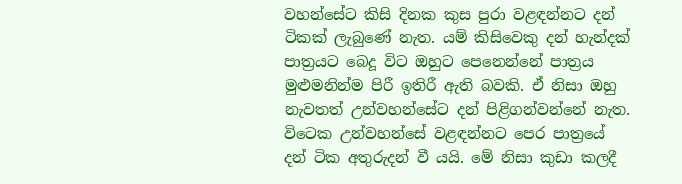වහන්සේට කිසි දිනක කුස පුරා වළඳන්නට දන් ටිකක් ලැබුණේ නැත. යම් කිසිවෙකු දන් හැන්දක් පාත්‍රයට බෙදූ විට ඔහුට පෙනෙන්නේ පාත්‍රය මුළුමනින්ම පිරී ඉතිරී ඇති බවකි. ඒ නිසා ඔහු නැවතත් උන්වහන්සේට දන් පිළිගන්වන්නේ නැත. විටෙක උන්වහන්සේ වළඳන්නට පෙර පාත්‍රයේ දන් ටික අතුරුදන් වී යයි. මේ නිසා කුඩා කලදී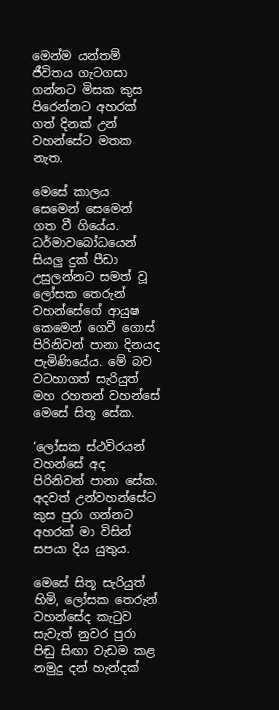මෙන්ම යන්තම් ජීවිතය ගැටගසා ගන්නට මිසක කුස පිරෙන්නට අහරක් ගත් දිනක් උන් වහන්සේට මතක නැත.

මෙසේ කාලය සෙමෙන් සෙමෙන් ගත වී ගියේය. ධර්මාවබෝධයෙන් සියලු දුක් පීඩා උසුලන්නට සමත් වූ ලෝසක තෙරුන් වහන්සේගේ ආයුෂ කෙමෙන් ගෙවී ගොස් පිරිනිවන් පානා දිනයද පැමිණියේය. මේ බව වටහාගත් සැරියුත් මහ රහතන් වහන්සේ මෙසේ සිතූ සේක.

‘ලෝසක ස්ථවිරයන් වහන්සේ අද පිරිනිවන් පානා සේක. අදවත් උන්වහන්සේට කුස පුරා ගන්නට අහරක් මා විසින් සපයා දිය යුතුය.

මෙසේ සිතූ සැරියුත් හිමි, ලෝසක තෙරුන් වහන්සේද කැටුව සැවැත් නුවර පුරා පිඬු සිඟා වැඩම කළ නමුදු දන් හැන්දක්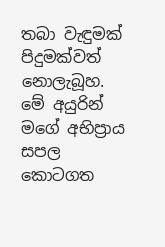තබා වැඳුමක් පිදුමක්වත් නොලැබූහ. මේ අයුරින් මගේ අභිප්‍රාය සපල කොටගත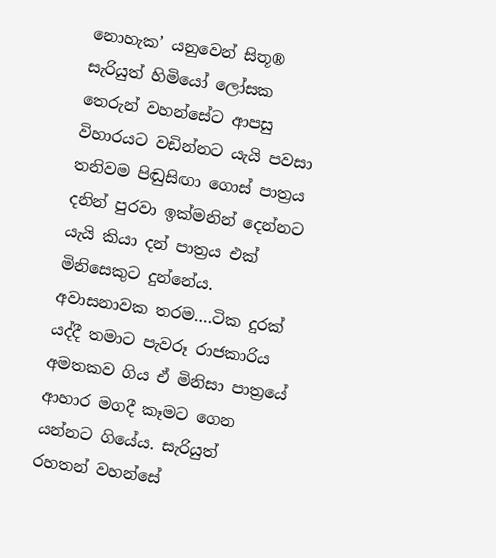නොහැක’ යනුවෙන් සිතූ® සැරියුත් හිමියෝ ලෝසක තෙරුන් වහන්සේට ආපසු විහාරයට වඩින්නට යැයි පවසා තනිවම පිඬුසිඟා ගොස් පාත්‍රය දනින් පුරවා ඉක්මනින් දෙන්නට යැයි කියා දන් පාත්‍රය එක් මිනිසෙකුට දුන්නේය. අවාසනාවක තරම….ටික දුරක් යද්දී තමාට පැවරූ රාජකාරිය අමතකව ගිය ඒ මිනිසා පාත්‍රයේ ආහාර මගදී කෑමට ගෙන යන්නට ගියේය. සැරියුත් රහතන් වහන්සේ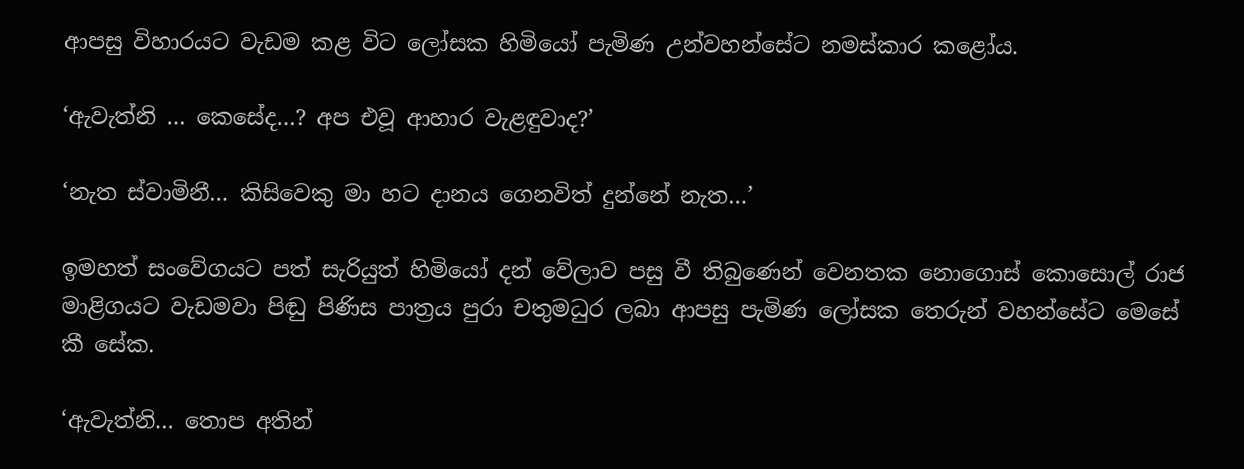ආපසු විහාරයට වැඩම කළ විට ලෝසක හිමියෝ පැමිණ උන්වහන්සේට නමස්කාර කළෝය.

‘ඇවැත්නි … කෙසේද…? අප එවූ ආහාර වැළඳුවාද?’

‘නැත ස්වාමිනී… කිසිවෙකු මා හට දානය ගෙනවිත් දුන්නේ නැත…’

ඉමහත් සංවේගයට පත් සැරියුත් හිමියෝ දන් වේලාව පසු වී තිබුණෙන් වෙනතක නොගොස් කොසොල් රාජ මාළිගයට වැඩමවා පිඬු පිණිස පාත්‍රය පුරා චතුමධුර ලබා ආපසු පැමිණ ලෝසක තෙරුන් වහන්සේට මෙසේ කී සේක.

‘ඇවැත්නි… තොප අතින්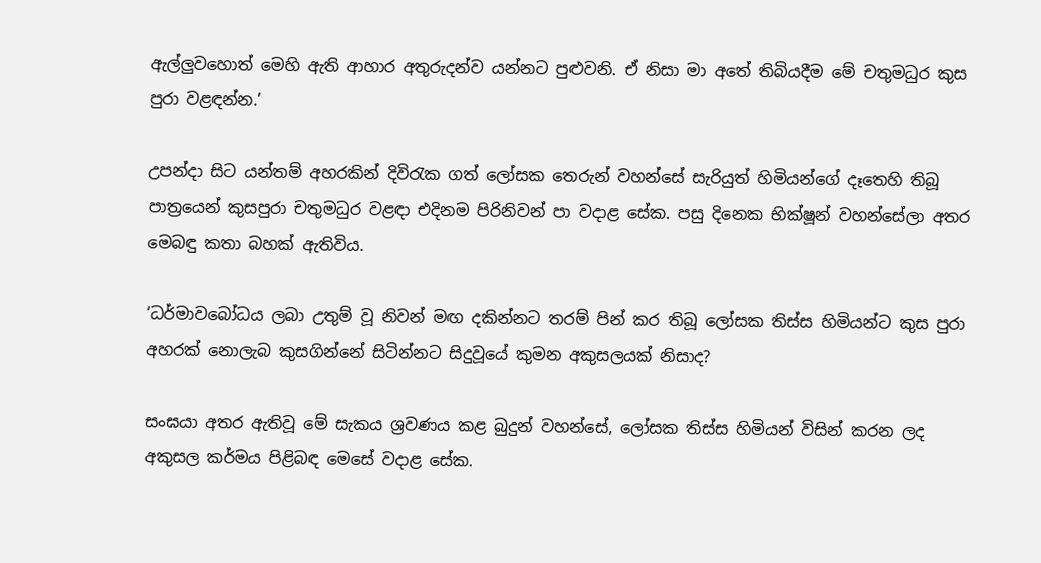ඇල්ලුවහොත් මෙහි ඇති ආහාර අතුරුදන්ව යන්නට පුළුවනි. ඒ නිසා මා අතේ තිබියදීම මේ චතුමධුර කුස පුරා වළඳන්න.’

උපන්දා සිට යන්තම් අහරකින් දිවිරැක ගත් ලෝසක තෙරුන් වහන්සේ සැරියුත් හිමියන්ගේ දෑතෙහි තිබූ පාත්‍රයෙන් කුසපුරා චතුමධුර වළඳා එදිනම පිරිනිවන් පා වදාළ සේක. පසු දිනෙක භික්ෂූන් වහන්සේලා අතර මෙබඳු කතා බහක් ඇතිවිය.

‘ධර්මාවබෝධය ලබා උතුම් වූ නිවන් මඟ දකින්නට තරම් පින් කර තිබූ ලෝසක තිස්ස හිමියන්ට කුස පුරා අහරක් නොලැබ කුසගින්නේ සිටින්නට සිදුවූයේ කුමන අකුසලයක් නිසාද?

සංඝයා අතර ඇතිවූ මේ සැකය ශ්‍රවණය කළ බුදුන් වහන්සේ, ලෝසක තිස්ස හිමියන් විසින් කරන ලද අකුසල කර්මය පිළිබඳ මෙසේ වදාළ සේක.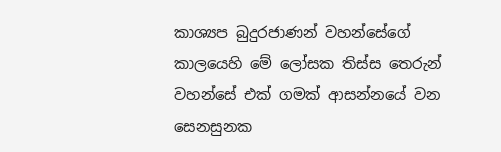කාශ්‍යප බුදුරජාණන් වහන්සේගේ කාලයෙහි මේ ලෝසක තිස්ස තෙරුන් වහන්සේ එක් ගමක් ආසන්නයේ වන සෙනසුනක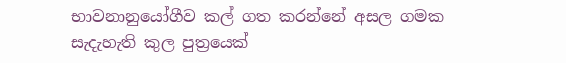භාවනානුයෝගීව කල් ගත කරන්නේ අසල ගමක සැදැහැති කුල පුත්‍රයෙක්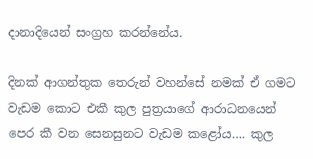දානාදියෙන් සංග්‍රහ කරන්නේය.

දිනක් ආගන්තුක තෙරුන් වහන්සේ නමක් ඒ ගමට වැඩම කොට එකී කුල පුත්‍රයාගේ ආරාධනයෙන් පෙර කී වන සෙනසුනට වැඩම කළෝය…. කුල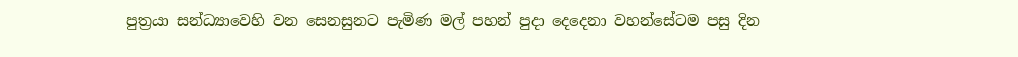පුත්‍රයා සන්ධ්‍යාවෙහි වන සෙනසුනට පැමිණ මල් පහන් පුදා දෙදෙනා වහන්සේටම පසු දින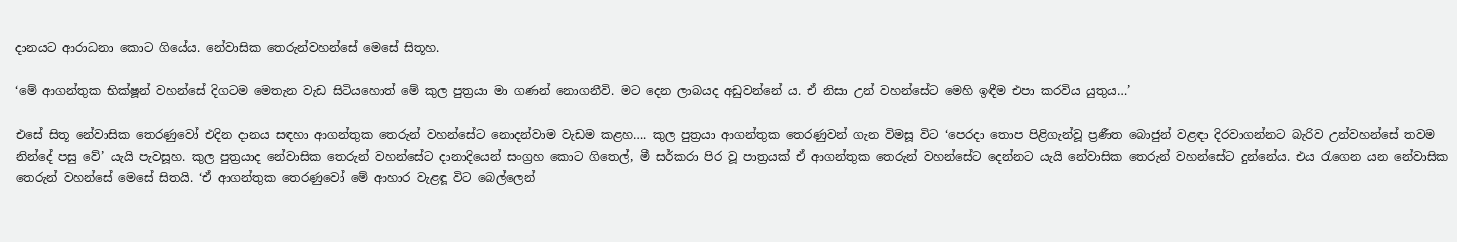දානයට ආරාධනා කොට ගියේය. නේවාසික තෙරුන්වහන්සේ මෙසේ සිතූහ.

‘මේ ආගන්තුක භික්ෂූන් වහන්සේ දිගටම මෙතැන වැඩ සිටියහොත් මේ කුල පුත්‍රයා මා ගණන් නොගනීවි. මට දෙන ලාබයද අඩුවන්නේ ය. ඒ නිසා උන් වහන්සේට මෙහි ඉඳීම එපා කරවිය යුතුය…’

එසේ සිතූ නේවාසික තෙරණුවෝ එදින දානය සඳහා ආගන්තුක තෙරුන් වහන්සේට නොදන්වාම වැඩම කළහ…. කුල පුත්‍රයා ආගන්තුක තෙරණුවන් ගැන විමසූ විට ‘පෙරදා තොප පිළිගැන්වූ ප්‍රණීත බොජුන් වළඳා දිරවාගන්නට බැරිව උන්වහන්සේ තවම නින්දේ පසු වේ’ යැයි පැවසූහ. කුල පුත්‍රයාද නේවාසික තෙරුන් වහන්සේට දානාදියෙන් සංග්‍රහ කොට ගිතෙල්, මී සර්කරා පිර වූ පාත්‍රයක් ඒ ආගන්තුක තෙරුන් වහන්සේට දෙන්නට යැයි නේවාසික තෙරුන් වහන්සේට දුන්නේය. එය රැගෙන යන නේවාසික තෙරුන් වහන්සේ මෙසේ සිතයි. ‘ඒ ආගන්තුක තෙරණුවෝ මේ ආහාර වැළඳූ විට බෙල්ලෙන්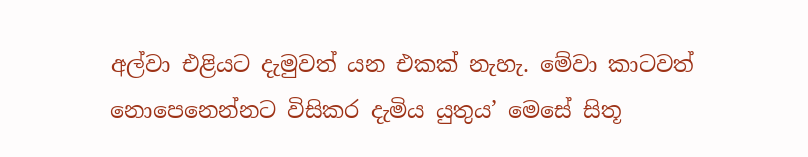අල්වා එළියට දැමුවත් යන එකක් නැහැ. මේවා කාටවත් නොපෙනෙන්නට විසිකර දැමිය යුතුය’ මෙසේ සිතූ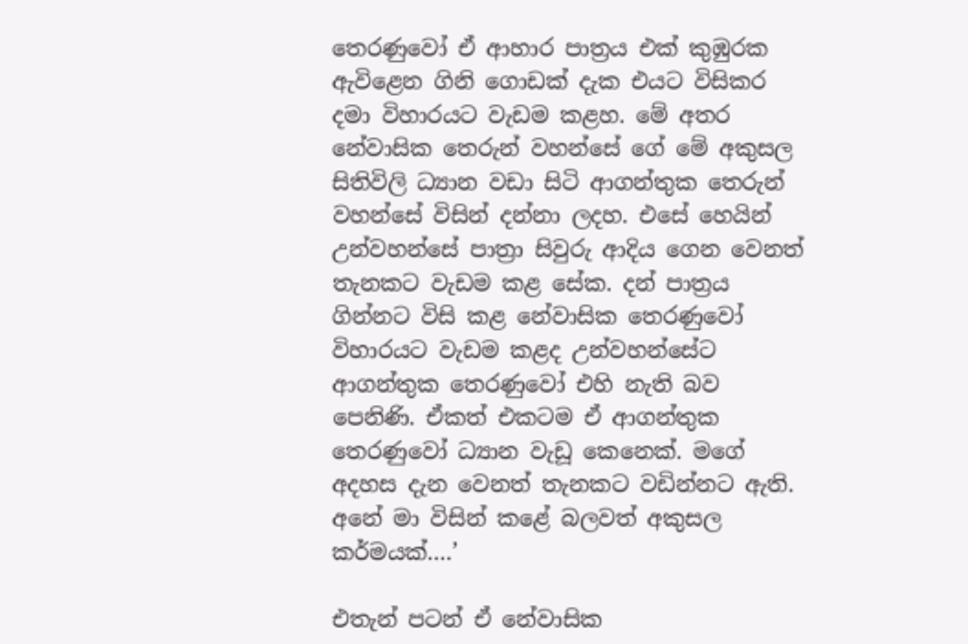තෙරණුවෝ ඒ ආහාර පාත්‍රය එක් කුඹුරක ඇවිළෙන ගිනි ගොඩක් දැක එයට විසිකර දමා විහාරයට වැඩම කළහ. මේ අතර නේවාසික තෙරුන් වහන්සේ ගේ මේ අකුසල සිතිවිලි ධ්‍යාන වඩා සිටි ආගන්තුක තෙරුන් වහන්සේ විසින් දන්නා ලදහ. එසේ හෙයින් උන්වහන්සේ පාත්‍රා සිවුරු ආදිය ගෙන වෙනත් තැනකට වැඩම කළ සේක. දන් පාත්‍රය ගින්නට විසි කළ නේවාසික තෙරණුවෝ විහාරයට වැඩම කළද උන්වහන්සේට ආගන්තුක තෙරණුවෝ එහි නැති බව පෙනිණි. ඒකත් එකටම ඒ ආගන්තුක තෙරණුවෝ ධ්‍යාන වැඩූ කෙනෙක්. මගේ අදහස දැන වෙනත් තැනකට වඩින්නට ඇති. අනේ මා විසින් කළේ බලවත් අකුසල කර්මයක්….’

එතැන් පටන් ඒ නේවාසික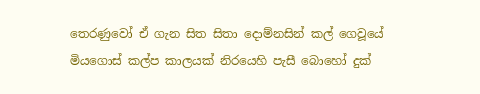තෙරණුවෝ ඒ ගැන සිත සිතා දොම්නසින් කල් ගෙවූයේ මියගොස් කල්ප කාලයක් නිරයෙහි පැසී බොහෝ දුක්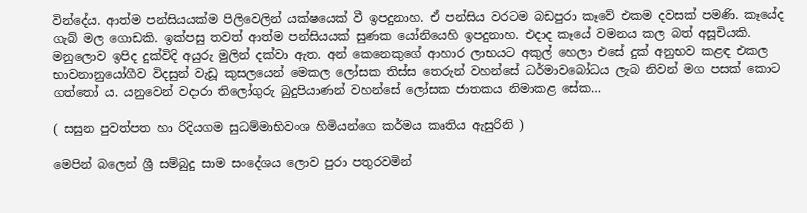වින්දේය. ආත්ම පන්සියයක්ම පිලිවෙලින් යක්ෂයෙක් වී ඉපදුනාහ. ඒ පන්සිය වරටම බඩපුරා කෑවේ එකම දවසක් පමණි. කෑයේද ගැබ් මල ගොඩකි. ඉක්පසු තවත් ආත්ම පන්සියයක් සුණක යෝනියෙහි ඉපදුනාහ. එදාද කෑයේ වමනය කල බත් අසූචියකි. මනුලොව ඉපිද දුක්විදි අයුරු මුලින් දක්වා ඇත. අන් කෙනෙකුගේ ආහාර ලාභයට අකුල් හෙලා එසේ දුක් අනුභව කළඳ එකල භාවනානුයෝගීව විදසුන් වැඩූ කුසලයෙන් මෙකල ලෝසක තිස්ස තෙරුන් වහන්සේ ධර්මාවබෝධය ලැබ නිවන් මග පසක් කොට ගත්තෝ ය. යනුවෙන් වදාරා තිලෝගුරු බුදුපියාණන් වහන්සේ ලෝසක ජාතකය නිමාකළ සේක…

( සසුන පුවත්පත හා රිදියගම සුධම්මාභිවංශ හිමියන්ගෙ කර්මය කෘතිය ඇසුරිනි )

මෙපින් බලෙන් ශ්‍රී සම්බුදු සාම සංදේශය ලොව පුරා පතුරවමින්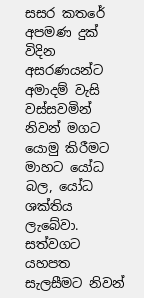සසර කතරේ අපමණ දුක් විදින අසරණයන්ට අමාදම් වැසි වස්සවමින් නිවන් මගට යොමු කිරීමට මාහට යෝධ බල, යෝධ ශක්තිය ලැබේවා. සත්වගට යහපත සැලසීමට නිවන්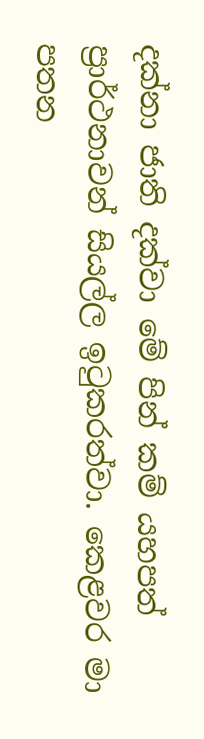දක්නා ජාති දක්වා මේ පින් කම් යහපත් ප්‍රාර්ථනාවන් සියල්ල ඉටුකරත්වා. කෙළවර මා පතන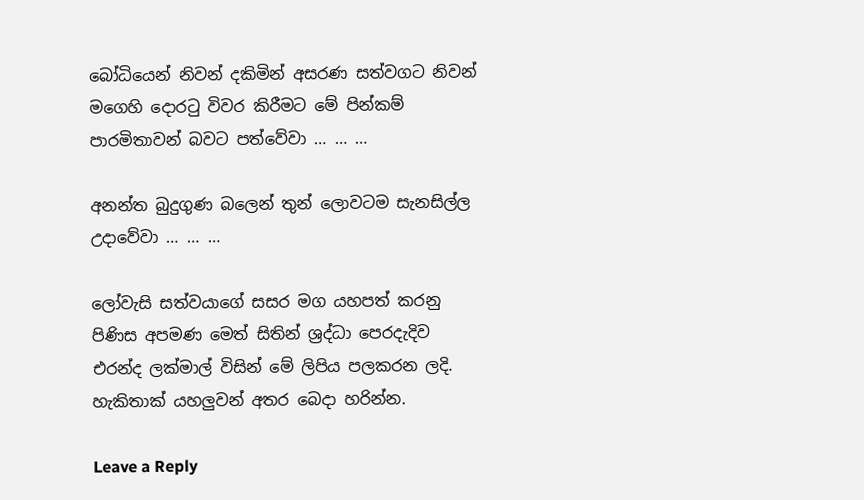බෝධියෙන් නිවන් දකිමින් අසරණ සත්වගට නිවන් මගෙහි දොරටු විවර කිරීමට මේ පින්කම් පාරමිතාවන් බවට පත්වේවා … … …

අනන්ත බුදුගුණ බලෙන් තුන් ලොවටම සැනසිල්ල උදාවේවා … … …

ලෝවැසි සත්වයාගේ සසර මග යහපත් කරනු පිණිස අපමණ මෙත් සිතින් ශ්‍රද්ධා පෙරදැදිව එරන්ද ලක්මාල් විසින් මේ ලිපිය පලකරන ලදි. හැකිතාක් යහලුවන් අතර බෙදා හරින්න.

Leave a Reply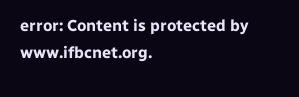error: Content is protected by www.ifbcnet.org.